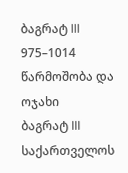ბაგრატ III
975–1014
წარმოშობა და ოჯახი
ბაგრატ III საქართველოს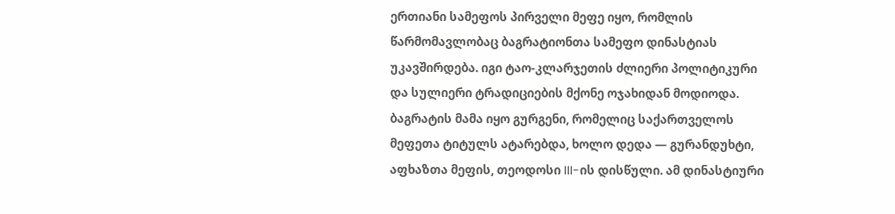ერთიანი სამეფოს პირველი მეფე იყო, რომლის წარმომავლობაც ბაგრატიონთა სამეფო დინასტიას უკავშირდება. იგი ტაო-კლარჯეთის ძლიერი პოლიტიკური და სულიერი ტრადიციების მქონე ოჯახიდან მოდიოდა. ბაგრატის მამა იყო გურგენი, რომელიც საქართველოს მეფეთა ტიტულს ატარებდა, ხოლო დედა — გურანდუხტი, აფხაზთა მეფის, თეოდოსი III-ის დისწული. ამ დინასტიური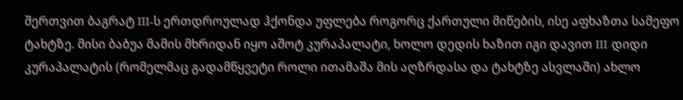შერთვით ბაგრატ III-ს ერთდროულად ჰქონდა უფლება როგორც ქართული მიწების, ისე აფხაზთა სამეფო ტახტზე. მისი ბაბუა მამის მხრიდან იყო აშოტ კურაპალატი, ხოლო დედის ხაზით იგი დავით III დიდი კურაპალატის (რომელმაც გადამწყვეტი როლი ითამაშა მის აღზრდასა და ტახტზე ასვლაში) ახლო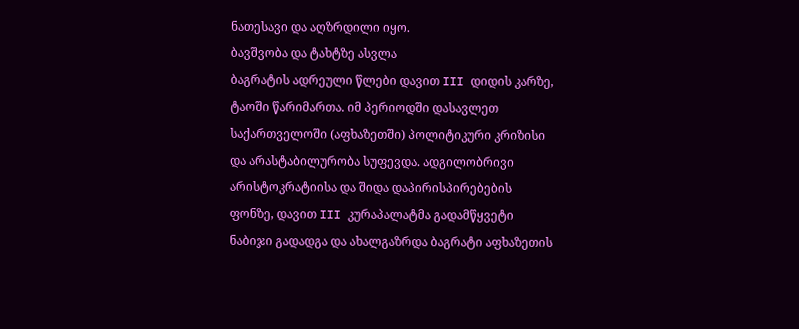ნათესავი და აღზრდილი იყო.
ბავშვობა და ტახტზე ასვლა
ბაგრატის ადრეული წლები დავით III დიდის კარზე, ტაოში წარიმართა. იმ პერიოდში დასავლეთ საქართველოში (აფხაზეთში) პოლიტიკური კრიზისი და არასტაბილურობა სუფევდა. ადგილობრივი არისტოკრატიისა და შიდა დაპირისპირებების ფონზე, დავით III კურაპალატმა გადამწყვეტი ნაბიჯი გადადგა და ახალგაზრდა ბაგრატი აფხაზეთის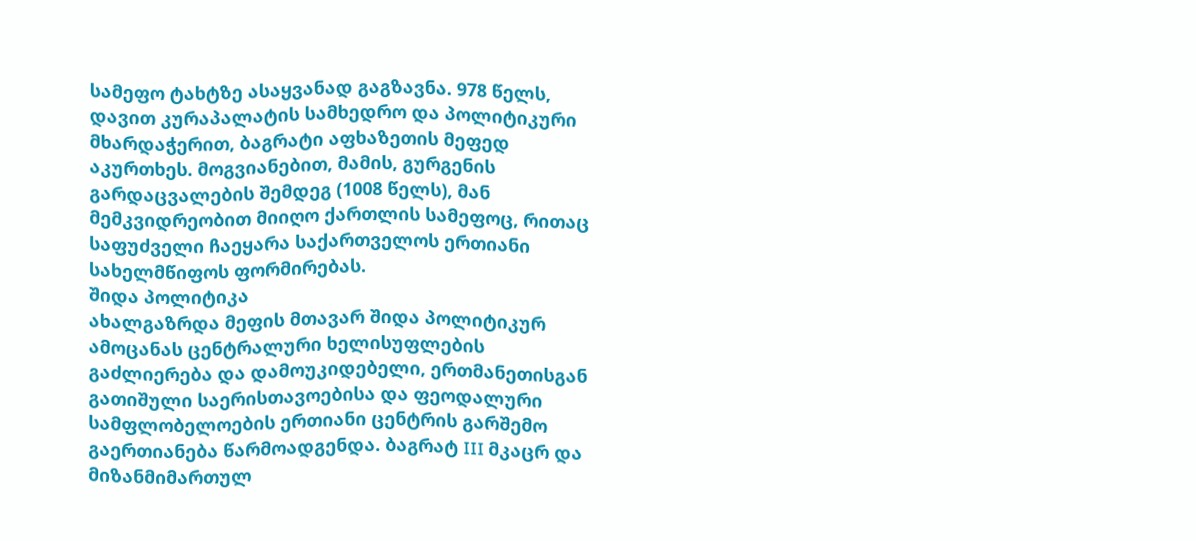სამეფო ტახტზე ასაყვანად გაგზავნა. 978 წელს, დავით კურაპალატის სამხედრო და პოლიტიკური მხარდაჭერით, ბაგრატი აფხაზეთის მეფედ აკურთხეს. მოგვიანებით, მამის, გურგენის გარდაცვალების შემდეგ (1008 წელს), მან მემკვიდრეობით მიიღო ქართლის სამეფოც, რითაც საფუძველი ჩაეყარა საქართველოს ერთიანი სახელმწიფოს ფორმირებას.
შიდა პოლიტიკა
ახალგაზრდა მეფის მთავარ შიდა პოლიტიკურ ამოცანას ცენტრალური ხელისუფლების გაძლიერება და დამოუკიდებელი, ერთმანეთისგან გათიშული საერისთავოებისა და ფეოდალური სამფლობელოების ერთიანი ცენტრის გარშემო გაერთიანება წარმოადგენდა. ბაგრატ III მკაცრ და მიზანმიმართულ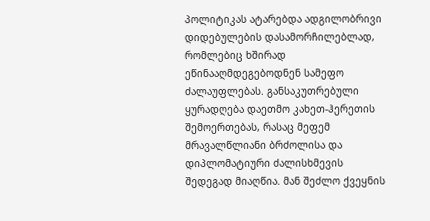პოლიტიკას ატარებდა ადგილობრივი დიდებულების დასამორჩილებლად, რომლებიც ხშირად ეწინააღმდეგებოდნენ სამეფო ძალაუფლებას. განსაკუთრებული ყურადღება დაეთმო კახეთ-ჰერეთის შემოერთებას, რასაც მეფემ მრავალწლიანი ბრძოლისა და დიპლომატიური ძალისხმევის შედეგად მიაღწია. მან შეძლო ქვეყნის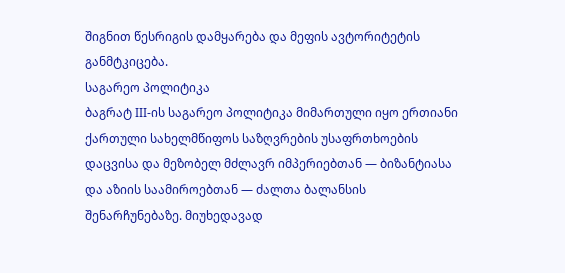შიგნით წესრიგის დამყარება და მეფის ავტორიტეტის განმტკიცება.
საგარეო პოლიტიკა
ბაგრატ III-ის საგარეო პოლიტიკა მიმართული იყო ერთიანი ქართული სახელმწიფოს საზღვრების უსაფრთხოების დაცვისა და მეზობელ მძლავრ იმპერიებთან — ბიზანტიასა და აზიის საამიროებთან — ძალთა ბალანსის შენარჩუნებაზე. მიუხედავად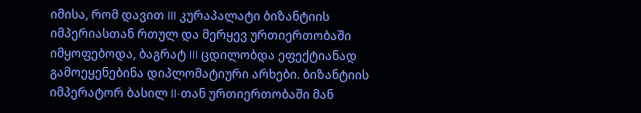იმისა, რომ დავით III კურაპალატი ბიზანტიის იმპერიასთან რთულ და მერყევ ურთიერთობაში იმყოფებოდა, ბაგრატ III ცდილობდა ეფექტიანად გამოეყენებინა დიპლომატიური არხები. ბიზანტიის იმპერატორ ბასილ II-თან ურთიერთობაში მან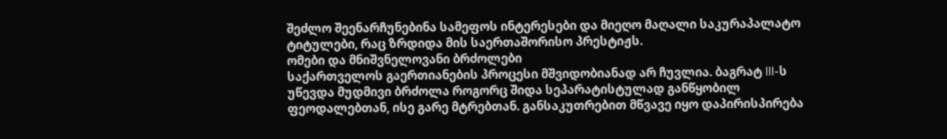შეძლო შეენარჩუნებინა სამეფოს ინტერესები და მიეღო მაღალი საკურაპალატო ტიტულები, რაც ზრდიდა მის საერთაშორისო პრესტიჟს.
ომები და მნიშვნელოვანი ბრძოლები
საქართველოს გაერთიანების პროცესი მშვიდობიანად არ ჩუვლია. ბაგრატ III-ს უწევდა მუდმივი ბრძოლა როგორც შიდა სეპარატისტულად განწყობილ ფეოდალებთან, ისე გარე მტრებთან. განსაკუთრებით მწვავე იყო დაპირისპირება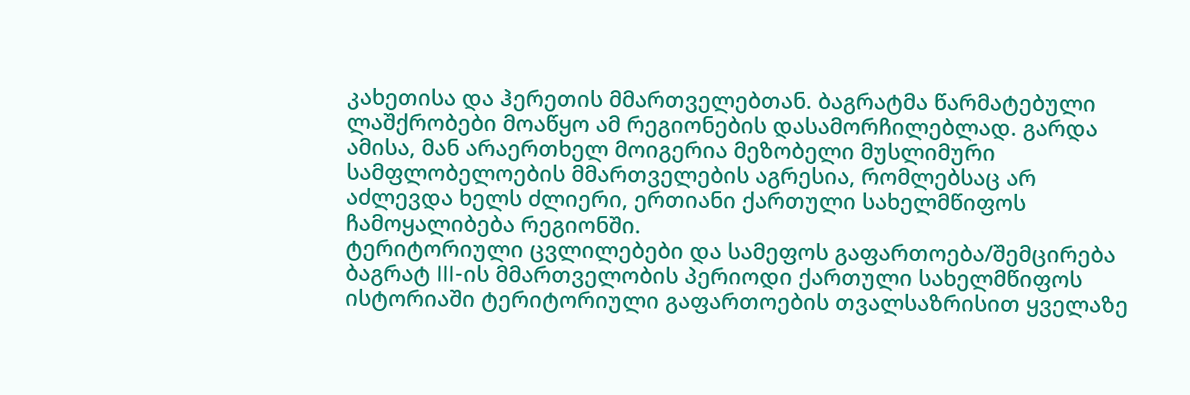კახეთისა და ჰერეთის მმართველებთან. ბაგრატმა წარმატებული ლაშქრობები მოაწყო ამ რეგიონების დასამორჩილებლად. გარდა ამისა, მან არაერთხელ მოიგერია მეზობელი მუსლიმური სამფლობელოების მმართველების აგრესია, რომლებსაც არ აძლევდა ხელს ძლიერი, ერთიანი ქართული სახელმწიფოს ჩამოყალიბება რეგიონში.
ტერიტორიული ცვლილებები და სამეფოს გაფართოება/შემცირება
ბაგრატ III-ის მმართველობის პერიოდი ქართული სახელმწიფოს ისტორიაში ტერიტორიული გაფართოების თვალსაზრისით ყველაზე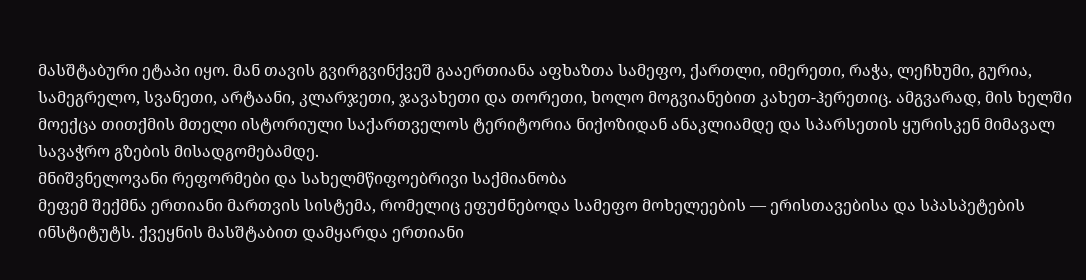მასშტაბური ეტაპი იყო. მან თავის გვირგვინქვეშ გააერთიანა აფხაზთა სამეფო, ქართლი, იმერეთი, რაჭა, ლეჩხუმი, გურია, სამეგრელო, სვანეთი, არტაანი, კლარჯეთი, ჯავახეთი და თორეთი, ხოლო მოგვიანებით კახეთ-ჰერეთიც. ამგვარად, მის ხელში მოექცა თითქმის მთელი ისტორიული საქართველოს ტერიტორია ნიქოზიდან ანაკლიამდე და სპარსეთის ყურისკენ მიმავალ სავაჭრო გზების მისადგომებამდე.
მნიშვნელოვანი რეფორმები და სახელმწიფოებრივი საქმიანობა
მეფემ შექმნა ერთიანი მართვის სისტემა, რომელიც ეფუძნებოდა სამეფო მოხელეების — ერისთავებისა და სპასპეტების ინსტიტუტს. ქვეყნის მასშტაბით დამყარდა ერთიანი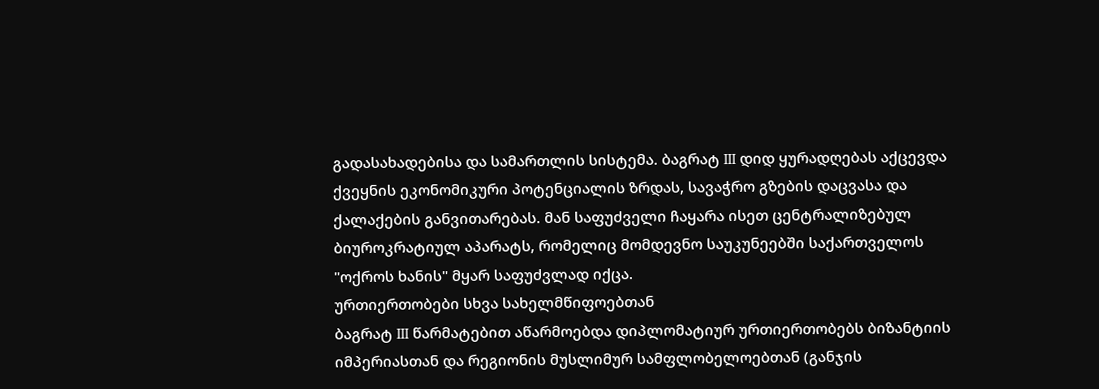გადასახადებისა და სამართლის სისტემა. ბაგრატ III დიდ ყურადღებას აქცევდა ქვეყნის ეკონომიკური პოტენციალის ზრდას, სავაჭრო გზების დაცვასა და ქალაქების განვითარებას. მან საფუძველი ჩაყარა ისეთ ცენტრალიზებულ ბიუროკრატიულ აპარატს, რომელიც მომდევნო საუკუნეებში საქართველოს "ოქროს ხანის" მყარ საფუძვლად იქცა.
ურთიერთობები სხვა სახელმწიფოებთან
ბაგრატ III წარმატებით აწარმოებდა დიპლომატიურ ურთიერთობებს ბიზანტიის იმპერიასთან და რეგიონის მუსლიმურ სამფლობელოებთან (განჯის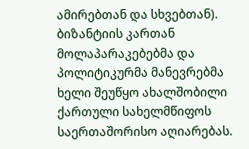ამირებთან და სხვებთან). ბიზანტიის კართან მოლაპარაკებებმა და პოლიტიკურმა მანევრებმა ხელი შეუწყო ახალშობილი ქართული სახელმწიფოს საერთაშორისო აღიარებას.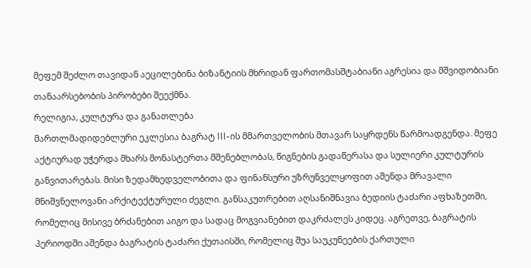მეფემ შეძლო თავიდან აეცილებინა ბიზანტიის მხრიდან ფართომასშტაბიანი აგრესია და მშვიდობიანი თანაარსებობის პირობები შეექმნა.
რელიგია, კულტურა და განათლება
მართლმადიდებლური ეკლესია ბაგრატ III-ის მმართველობის მთავარ საყრდენს წარმოადგენდა. მეფე აქტიურად უჭერდა მხარს მონასტერთა მშენებლობას, წიგნების გადაწერასა და სულიერი კულტურის განვითარებას. მისი ზედამხედველობითა და ფინანსური უზრუნველყოფით აშენდა მრავალი მნიშვნელოვანი არქიტექტურული ძეგლი. განსაკუთრებით აღსანიშნავია ბედიის ტაძარი აფხაზეთში, რომელიც მისივე ბრძანებით აიგო და სადაც მოგვიანებით დაკრძალეს კიდეც. აგრეთვე, ბაგრატის პერიოდში აშენდა ბაგრატის ტაძარი ქუთაისში, რომელიც შუა საუკუნეების ქართული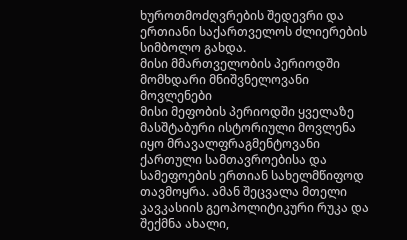ხუროთმოძღვრების შედევრი და ერთიანი საქართველოს ძლიერების სიმბოლო გახდა.
მისი მმართველობის პერიოდში მომხდარი მნიშვნელოვანი მოვლენები
მისი მეფობის პერიოდში ყველაზე მასშტაბური ისტორიული მოვლენა იყო მრავალფრაგმენტოვანი ქართული სამთავროებისა და სამეფოების ერთიან სახელმწიფოდ თავმოყრა. ამან შეცვალა მთელი კავკასიის გეოპოლიტიკური რუკა და შექმნა ახალი,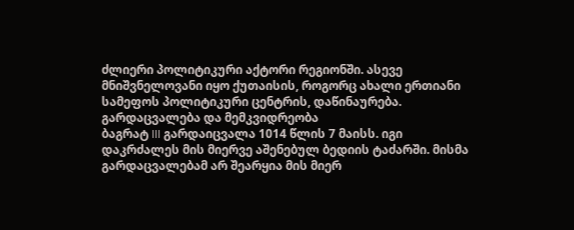ძლიერი პოლიტიკური აქტორი რეგიონში. ასევე მნიშვნელოვანი იყო ქუთაისის, როგორც ახალი ერთიანი სამეფოს პოლიტიკური ცენტრის, დაწინაურება.
გარდაცვალება და მემკვიდრეობა
ბაგრატ III გარდაიცვალა 1014 წლის 7 მაისს. იგი დაკრძალეს მის მიერვე აშენებულ ბედიის ტაძარში. მისმა გარდაცვალებამ არ შეარყია მის მიერ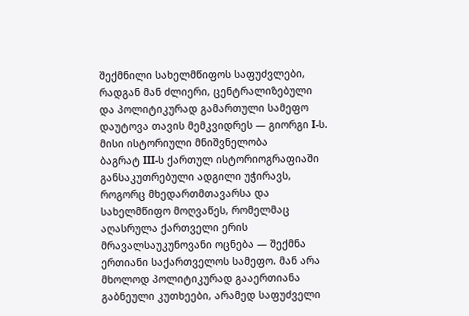შექმნილი სახელმწიფოს საფუძვლები, რადგან მან ძლიერი, ცენტრალიზებული და პოლიტიკურად გამართული სამეფო დაუტოვა თავის მემკვიდრეს — გიორგი I-ს.
მისი ისტორიული მნიშვნელობა
ბაგრატ III-ს ქართულ ისტორიოგრაფიაში განსაკუთრებული ადგილი უჭირავს, როგორც მხედართმთავარსა და სახელმწიფო მოღვაწეს, რომელმაც აღასრულა ქართველი ერის მრავალსაუკუნოვანი ოცნება — შექმნა ერთიანი საქართველოს სამეფო. მან არა მხოლოდ პოლიტიკურად გააერთიანა გაბნეული კუთხეები, არამედ საფუძველი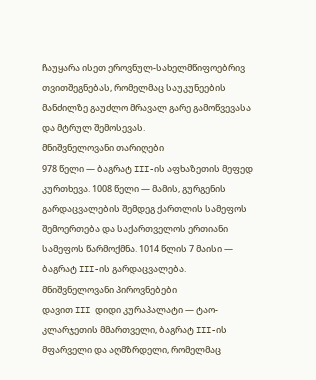ჩაუყარა ისეთ ეროვნულ-სახელმწიფოებრივ თვითშეგნებას, რომელმაც საუკუნეების მანძილზე გაუძლო მრავალ გარე გამოწვევასა და მტრულ შემოსევას.
მნიშვნელოვანი თარიღები
978 წელი — ბაგრატ III-ის აფხაზეთის მეფედ კურთხევა. 1008 წელი — მამის, გურგენის გარდაცვალების შემდეგ ქართლის სამეფოს შემოერთება და საქართველოს ერთიანი სამეფოს წარმოქმნა. 1014 წლის 7 მაისი — ბაგრატ III-ის გარდაცვალება.
მნიშვნელოვანი პიროვნებები
დავით III დიდი კურაპალატი — ტაო-კლარჯეთის მმართველი, ბაგრატ III-ის მფარველი და აღმზრდელი, რომელმაც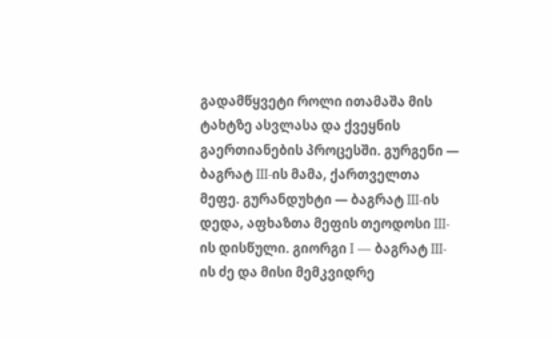გადამწყვეტი როლი ითამაშა მის ტახტზე ასვლასა და ქვეყნის გაერთიანების პროცესში. გურგენი — ბაგრატ III-ის მამა, ქართველთა მეფე. გურანდუხტი — ბაგრატ III-ის დედა, აფხაზთა მეფის თეოდოსი III-ის დისწული. გიორგი I — ბაგრატ III-ის ძე და მისი მემკვიდრე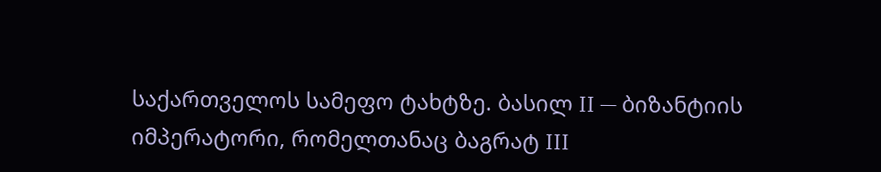საქართველოს სამეფო ტახტზე. ბასილ II — ბიზანტიის იმპერატორი, რომელთანაც ბაგრატ III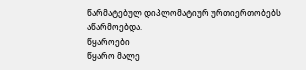წარმატებულ დიპლომატიურ ურთიერთობებს აწარმოებდა.
წყაროები
წყარო მალე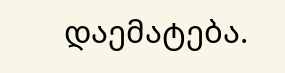დაემატება.